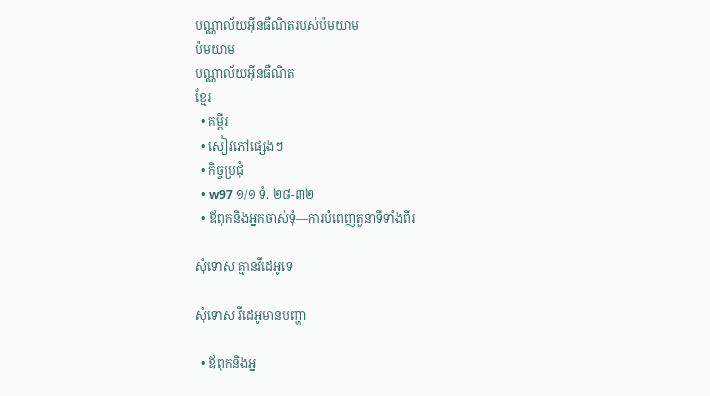បណ្ណាល័យអ៊ីនធឺណិតរបស់ប៉មយាម
ប៉មយាម
បណ្ណាល័យអ៊ីនធឺណិត
ខ្មែរ
  • គម្ពីរ
  • សៀវភៅផ្សេងៗ
  • កិច្ចប្រជុំ
  • w97 ១/១ ទំ. ២៨-៣២
  • ឪពុកនិងអ្នកចាស់ទុំ—ការបំពេញតួនាទីទាំងពីរ

សុំទោស គ្មានវីដេអូទេ

សុំទោស វីដេអូមានបញ្ហា

  • ឪពុកនិងអ្ន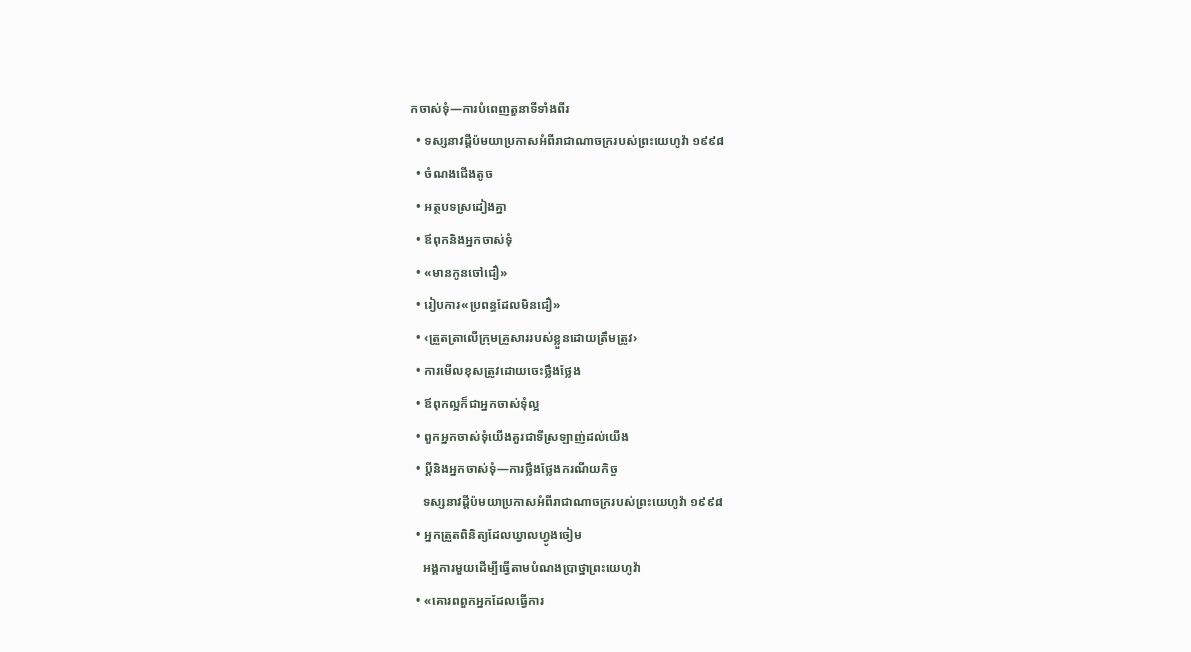កចាស់ទុំ—ការបំពេញតួនាទីទាំងពីរ
  • ទស្សនាវដ្ដីប៉មយាប្រកាសអំពីរាជាណាចក្ររបស់ព្រះយេហូវ៉ា ១៩៩៨
  • ចំណងជើងតូច
  • អត្ថបទស្រដៀងគ្នា
  • ឪពុកនិងអ្នកចាស់ទុំ
  • «មានកូនចៅជឿ»
  • រៀបការ«ប្រពន្ធដែលមិនជឿ»
  • ‹ត្រួតត្រាលើក្រុមគ្រួសាររបស់ខ្លួនដោយត្រឹមត្រូវ›
  • ការមើលខុសត្រូវដោយចេះថ្លឹងថ្លែង
  • ឪពុកល្អក៏ជាអ្នកចាស់ទុំល្អ
  • ពួកអ្នកចាស់ទុំយើងគួរជាទីស្រឡាញ់ដល់យើង
  • ប្ដីនិងអ្នកចាស់ទុំ—ការថ្លឹងថ្លែងករណីយកិច្ច
    ទស្សនាវដ្ដីប៉មយាប្រកាសអំពីរាជាណាចក្ររបស់ព្រះយេហូវ៉ា ១៩៩៨
  • អ្នកត្រួតពិនិត្យដែលឃ្វាលហ្វូងចៀម
    អង្គការមួយដើម្បីធ្វើតាមបំណងប្រាថ្នាព្រះយេហូវ៉ា
  • «គោរពពួកអ្នកដែលធ្វើការ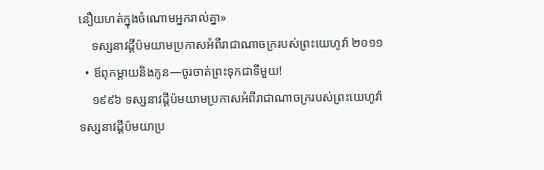នឿយហត់ក្នុងចំណោមអ្នករាល់គ្នា»
    ទស្សនាវដ្ដីប៉មយាមប្រកាសអំពីរាជាណាចក្ររបស់ព្រះយេហូវ៉ា ២០១១
  • ឪពុកម្ដាយនិងកូន—ចូរចាត់ព្រះទុកជាទីមួយ!
    ១៩៩៦ ទស្សនាវដ្ដីប៉មយាមប្រកាសអំពីរាជាណាចក្ររបស់ព្រះយេហូវ៉ា
ទស្សនាវដ្ដីប៉មយាប្រ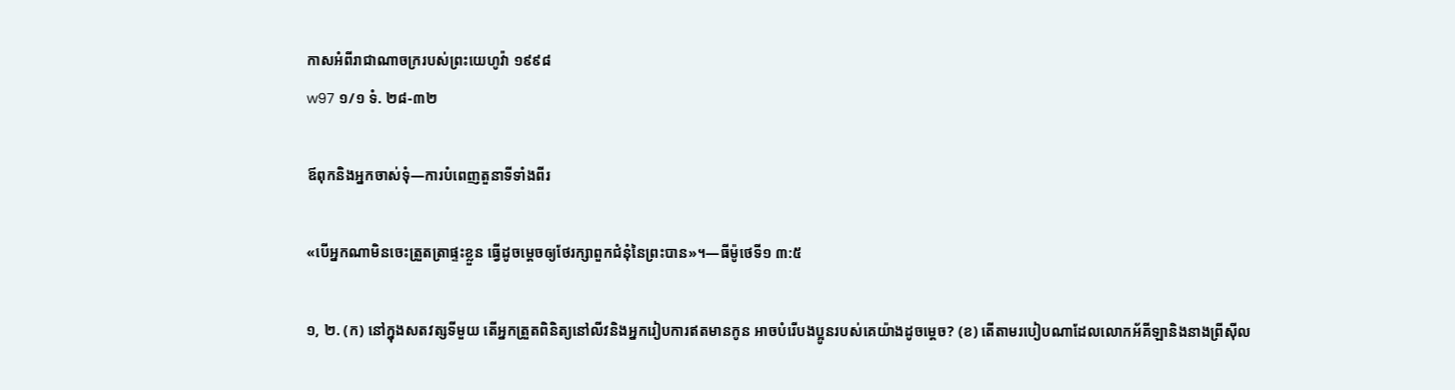កាសអំពីរាជាណាចក្ររបស់ព្រះយេហូវ៉ា ១៩៩៨
w97 ១/១ ទំ. ២៨-៣២

ឪពុកនិងអ្នកចាស់ទុំ—ការបំពេញតួនាទីទាំងពីរ

«បើអ្នកណាមិនចេះត្រួតត្រាផ្ទះខ្លួន ធ្វើដូចម្ដេចឲ្យថែរក្សាពួកជំនុំនៃព្រះបាន»។—ធីម៉ូថេទី១ ៣:៥

១, ២. (ក) នៅក្នុងសតវត្សទីមួយ តើអ្នកត្រួតពិនិត្យនៅលីវនិងអ្នករៀបការឥតមានកូន អាចបំរើបងប្អូនរបស់គេយ៉ាងដូចម្ដេច? (ខ) តើតាមរបៀបណាដែលលោកអ័គីឡានិងនាងព្រីស៊ីល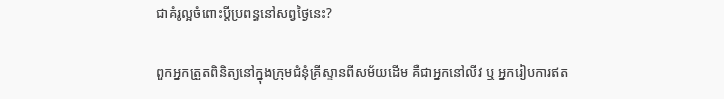ជាគំរូល្អចំពោះប្ដីប្រពន្ធនៅសព្វថ្ងៃនេះ?

ពួកអ្នកត្រួតពិនិត្យនៅក្នុងក្រុមជំនុំគ្រីស្ទានពីសម័យដើម គឺជាអ្នកនៅលីវ ឬ អ្នករៀបការឥត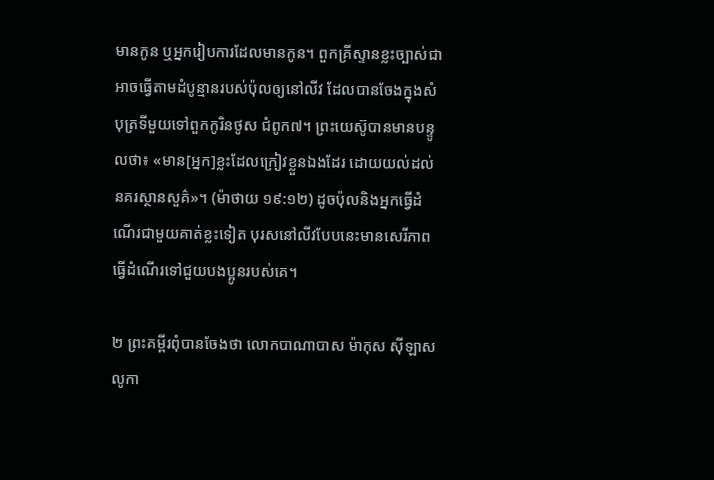មានកូន ឬអ្នករៀបការដែលមានកូន។ ពួកគ្រីស្ទានខ្លះច្បាស់ជាអាចធ្វើតាមដំបូន្មានរបស់ប៉ុលឲ្យនៅលីវ ដែលបានចែងក្នុងសំបុត្រទីមួយទៅពួកកូរិនថូស ជំពូក៧។ ព្រះយេស៊ូបានមានបន្ទូលថា៖ «មាន[អ្នក]ខ្លះដែលក្រៀវខ្លួនឯងដែរ ដោយយល់ដល់នគរស្ថានសួគ៌»។ (ម៉ាថាយ ១៩:១២) ដូចប៉ុលនិងអ្នកធ្វើដំណើរជាមួយគាត់ខ្លះទៀត បុរសនៅលីវបែបនេះមានសេរីភាពធ្វើដំណើរទៅជួយបងប្អូនរបស់គេ។

២ ព្រះគម្ពីរពុំបានចែងថា លោកបាណាបាស ម៉ាកុស ស៊ីឡាស លូកា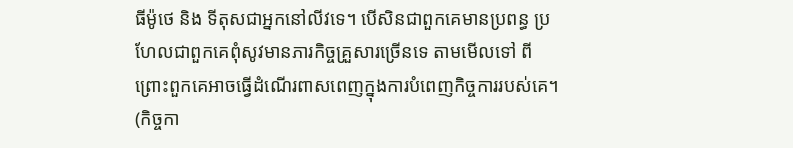ធីម៉ូថេ និង ទីតុសជាអ្នកនៅលីវទេ។ បើសិនជាពួកគេមានប្រពន្ធ ប្រហែលជាពួកគេពុំសូវមានភារកិច្ចគ្រួសារច្រើនទេ តាមមើលទៅ ពីព្រោះពួកគេអាចធ្វើដំណើរពាសពេញក្នុងការបំពេញកិច្ចការរបស់គេ។ (កិច្ចកា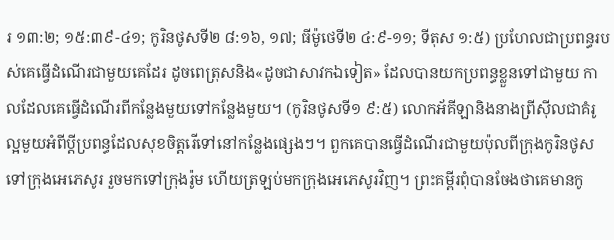រ ១៣:២; ១៥:៣៩-៤១; កូរិនថូសទី២ ៨:១៦, ១៧; ធីម៉ូថេទី២ ៤:៩-១១; ទីតុស ១:៥) ប្រហែលជាប្រពន្ធរបស់គេធ្វើដំណើរជាមួយគេដែរ ដូចពេត្រុសនិង«ដូចជាសាវកឯទៀត» ដែលបានយកប្រពន្ធខ្លួនទៅជាមួយ កាលដែលគេធ្វើដំណើរពីកន្លែងមួយទៅកន្លែងមួយ។ (កូរិនថូសទី១ ៩:៥) លោកអ័គីឡានិងនាងព្រីស៊ីលជាគំរូល្អមួយអំពីប្ដីប្រពន្ធដែលសុខចិត្តរើទៅនៅកន្លែងផ្សេងៗ។ ពួកគេបានធ្វើដំណើរជាមួយប៉ុលពីក្រុងកូរិនថូសទៅក្រុងអេភេសូរ រួចមកទៅក្រុងរ៉ូម ហើយត្រឡប់មកក្រុងអេភេសូរវិញ។ ព្រះគម្ពីរពុំបានចែងថាគេមានកូ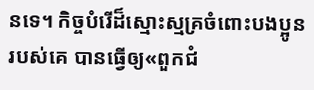នទេ។ កិច្ចបំរើដ៏ស្មោះស្មគ្រចំពោះបងប្អូនរបស់គេ បានធ្វើឲ្យ«ពួកជំ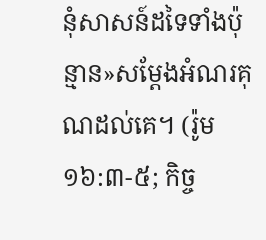នុំសាសន៍ដទៃទាំងប៉ុន្មាន»សម្ដែងអំណរគុណដល់គេ។ (រ៉ូម ១៦:៣-៥; កិច្ច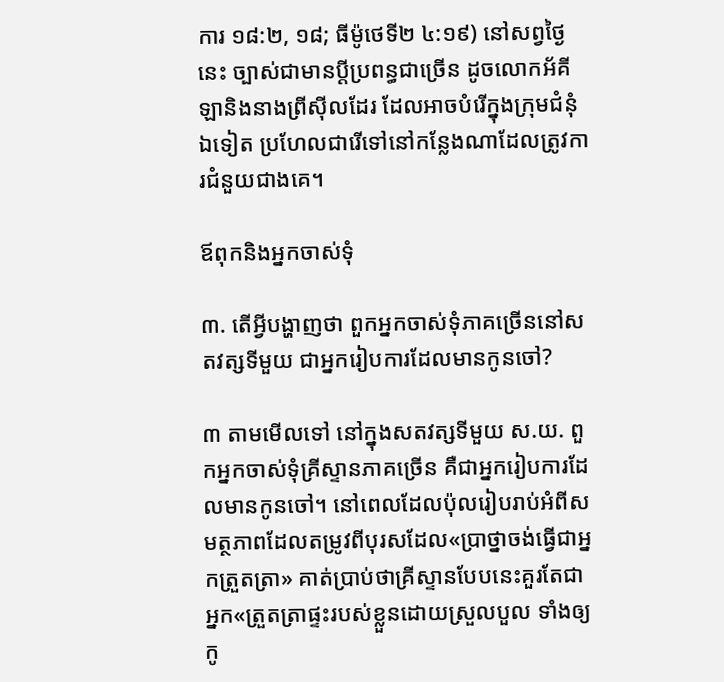ការ ១៨:២, ១៨; ធីម៉ូថេទី២ ៤:១៩) នៅសព្វថ្ងៃនេះ ច្បាស់ជាមានប្ដីប្រពន្ធជាច្រើន ដូចលោកអ័គីឡានិងនាងព្រីស៊ីលដែរ ដែលអាចបំរើក្នុងក្រុមជំនុំឯទៀត ប្រហែលជារើទៅនៅកន្លែងណាដែលត្រូវការជំនួយជាងគេ។

ឪពុកនិងអ្នកចាស់ទុំ

៣. តើអ្វីបង្ហាញថា ពួកអ្នកចាស់ទុំភាគច្រើននៅសតវត្សទីមួយ ជាអ្នករៀបការដែលមានកូនចៅ?

៣ តាមមើលទៅ នៅក្នុងសតវត្សទីមួយ ស.យ. ពួកអ្នកចាស់ទុំគ្រីស្ទានភាគច្រើន គឺជាអ្នករៀបការដែលមានកូនចៅ។ នៅពេលដែលប៉ុលរៀបរាប់អំពីសមត្ថភាពដែលតម្រូវពីបុរសដែល«ប្រាថ្នាចង់ធ្វើជាអ្នកត្រួតត្រា» គាត់ប្រាប់ថាគ្រីស្ទានបែបនេះគួរតែជាអ្នក«ត្រួតត្រាផ្ទះរបស់ខ្លួនដោយស្រួលបួល ទាំងឲ្យកូ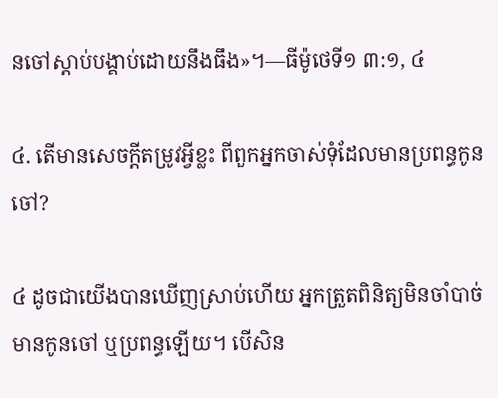នចៅស្ដាប់បង្គាប់ដោយនឹងធឹង»។—ធីម៉ូថេទី១ ៣:១, ៤

៤. តើមានសេចក្ដីតម្រូវអ្វីខ្លះ ពីពួកអ្នកចាស់ទុំដែលមានប្រពន្ធកូនចៅ?

៤ ដូចជាយើងបានឃើញស្រាប់ហើយ អ្នកត្រួតពិនិត្យមិនចាំបាច់មានកូនចៅ ឬប្រពន្ធឡើយ។ បើសិន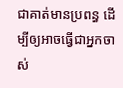ជាគាត់មានប្រពន្ធ ដើម្បីឲ្យអាចធ្វើជាអ្នកចាស់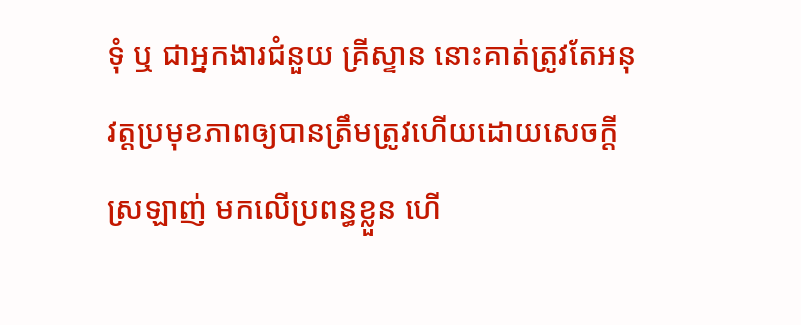ទុំ ឬ ជាអ្នកងារជំនួយ គ្រីស្ទាន នោះគាត់ត្រូវតែអនុវត្តប្រមុខភាពឲ្យបានត្រឹមត្រូវហើយដោយសេចក្ដីស្រឡាញ់ មកលើប្រពន្ធខ្លួន ហើ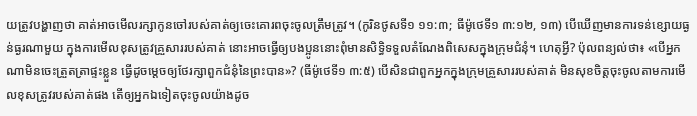យត្រូវបង្ហាញថា គាត់អាចមើលរក្សាកូនចៅរបស់គាត់ឲ្យចេះគោរពចុះចូលត្រឹមត្រូវ។ (កូរិនថូសទី១ ១១:៣; ធីម៉ូថេទី១ ៣:១២, ១៣) បើឃើញមានការទន់ខ្សោយធ្ងន់ធ្ងរណាមួយ ក្នុងការមើលខុសត្រូវគ្រួសាររបស់គាត់ នោះអាចធ្វើឲ្យបងប្អូននោះពុំមានសិទ្ធិទទួលតំណែងពិសេសក្នុងក្រុមជំនុំ។ ហេតុអ្វី? ប៉ុលពន្យល់ថា៖ «បើអ្នកណាមិនចេះត្រួតត្រាផ្ទះខ្លួន ធ្វើដូចម្ដេចឲ្យថែរក្សាពួកជំនុំនៃព្រះបាន»? (ធីម៉ូថេទី១ ៣:៥) បើសិនជាពួកអ្នកក្នុងក្រុមគ្រួសាររបស់គាត់ មិនសុខចិត្តចុះចូលតាមការមើលខុសត្រូវរបស់គាត់ផង តើឲ្យអ្នកឯទៀតចុះចូលយ៉ាងដូច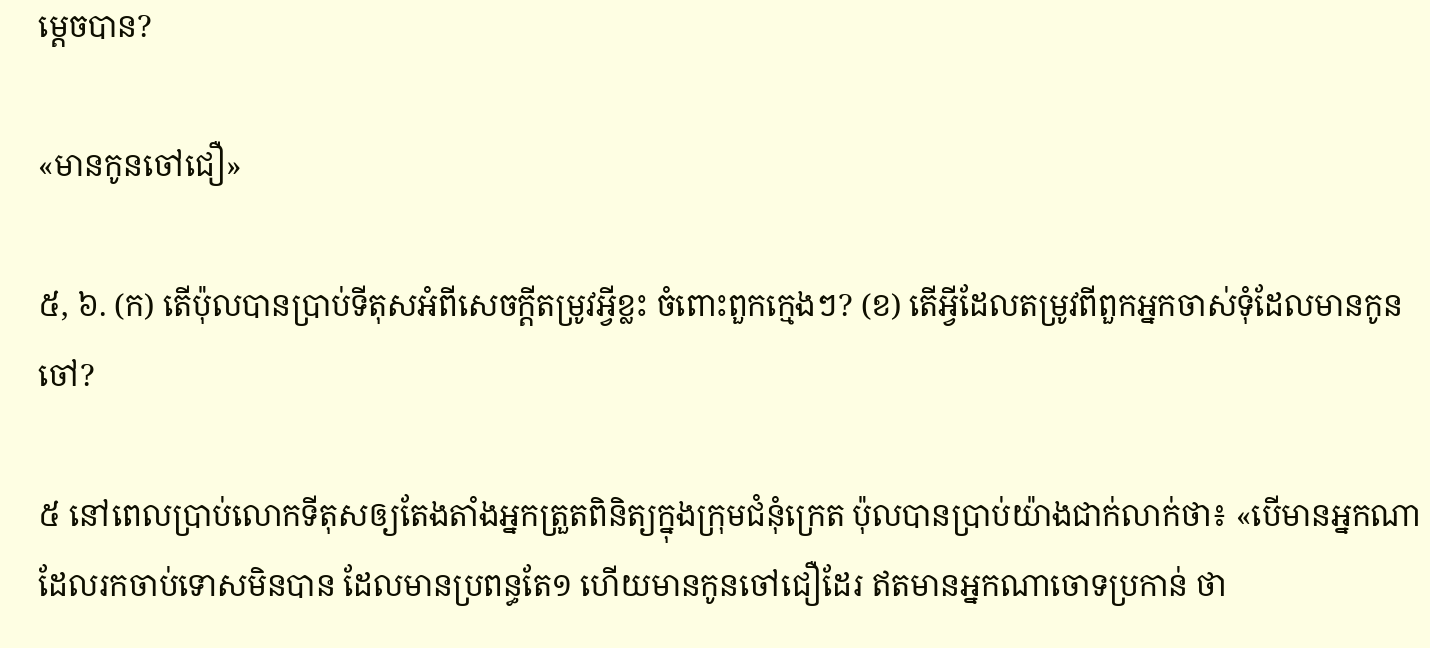ម្ដេចបាន?

«មានកូនចៅជឿ»

៥, ៦. (ក) តើប៉ុលបានប្រាប់ទីតុសអំពីសេចក្ដីតម្រូវអ្វីខ្លះ ចំពោះពួកក្មេងៗ? (ខ) តើអ្វីដែលតម្រូវពីពួកអ្នកចាស់ទុំដែលមានកូនចៅ?

៥ នៅពេលប្រាប់លោកទីតុសឲ្យតែងតាំងអ្នកត្រួតពិនិត្យក្នុងក្រុមជំនុំក្រេត ប៉ុលបានប្រាប់យ៉ាងជាក់លាក់ថា៖ «បើមានអ្នកណាដែលរកចាប់ទោសមិនបាន ដែលមានប្រពន្ធតែ១ ហើយមានកូនចៅជឿដែរ ឥតមានអ្នកណាចោទប្រកាន់ ថា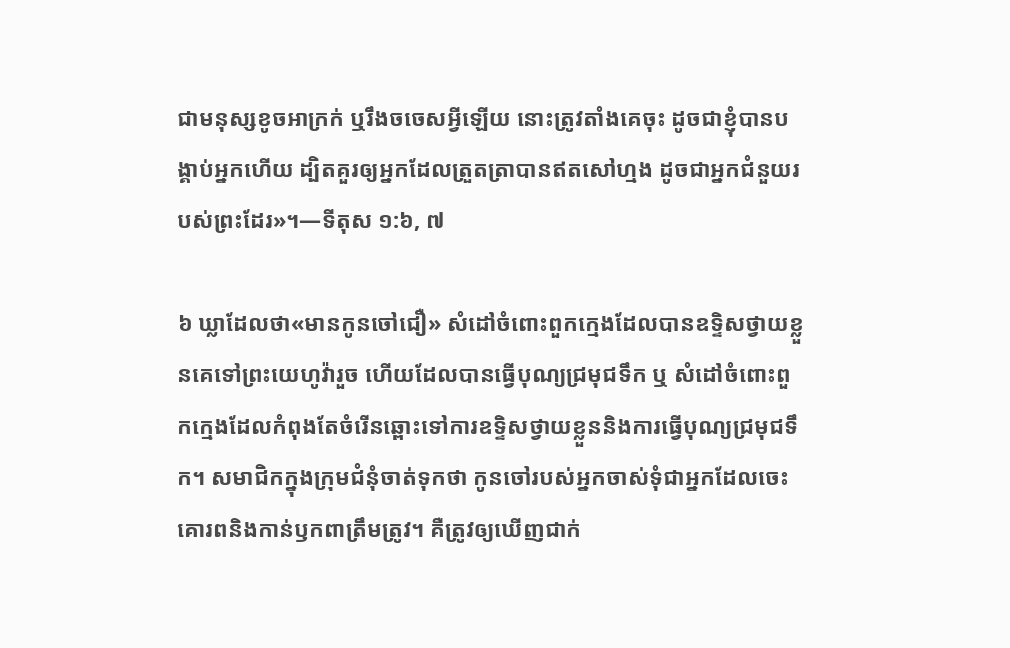ជាមនុស្សខូចអាក្រក់ ឬរឹងចចេសអ្វីឡើយ នោះត្រូវតាំងគេចុះ ដូចជាខ្ញុំបានបង្គាប់អ្នកហើយ ដ្បិតគួរឲ្យអ្នកដែលត្រួតត្រាបានឥតសៅហ្មង ដូចជាអ្នកជំនួយរបស់ព្រះដែរ»។—ទីតុស ១:៦, ៧

៦ ឃ្លាដែលថា«មានកូនចៅជឿ» សំដៅចំពោះពួកក្មេងដែលបានឧទ្ទិសថ្វាយខ្លួនគេទៅព្រះយេហូវ៉ារួច ហើយដែលបានធ្វើបុណ្យជ្រមុជទឹក ឬ សំដៅចំពោះពួកក្មេងដែលកំពុងតែចំរើនឆ្ពោះទៅការឧទ្ទិសថ្វាយខ្លួននិងការធ្វើបុណ្យជ្រមុជទឹក។ សមាជិកក្នុងក្រុមជំនុំចាត់ទុកថា កូនចៅរបស់អ្នកចាស់ទុំជាអ្នកដែលចេះគោរពនិងកាន់ឫកពាត្រឹមត្រូវ។ គឺត្រូវឲ្យឃើញជាក់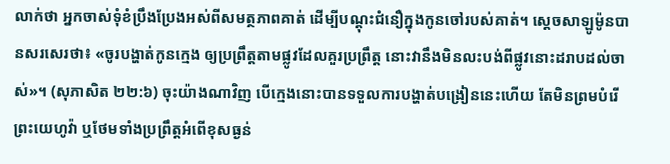លាក់ថា អ្នកចាស់ទុំខំប្រឹងប្រែងអស់ពីសមត្ថភាពគាត់ ដើម្បីបណ្ដុះជំនឿក្នុងកូនចៅរបស់គាត់។ ស្តេចសាឡូម៉ូនបានសរសេរថា៖ «ចូរបង្ហាត់កូនក្មេង ឲ្យប្រព្រឹត្តតាមផ្លូវដែលគួរប្រព្រឹត្ត នោះវានឹងមិនលះបង់ពីផ្លូវនោះដរាបដល់ចាស់»។ (សុភាសិត ២២:៦) ចុះយ៉ាងណាវិញ បើក្មេងនោះបានទទួលការបង្ហាត់បង្រៀននេះហើយ តែមិនព្រមបំរើព្រះយេហូវ៉ា ឬថែមទាំងប្រព្រឹត្តអំពើខុសធ្ងន់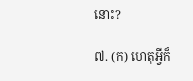នោះ?

៧. (ក) ហេតុអ្វីក៏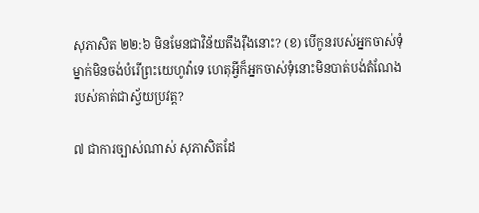សុភាសិត ២២:៦ មិនមែនជាវិន័យតឹងរ៉ឹងនោះ? (ខ) បើកូនរបស់អ្នកចាស់ទុំម្នាក់មិនចង់បំរើព្រះយេហូវ៉ាទេ ហេតុអ្វីក៏អ្នកចាស់ទុំនោះមិនបាត់បង់តំណែងរបស់គាត់ជាស្វ័យប្រវត្ត?

៧ ជាការច្បាស់ណាស់ សុភាសិតដែ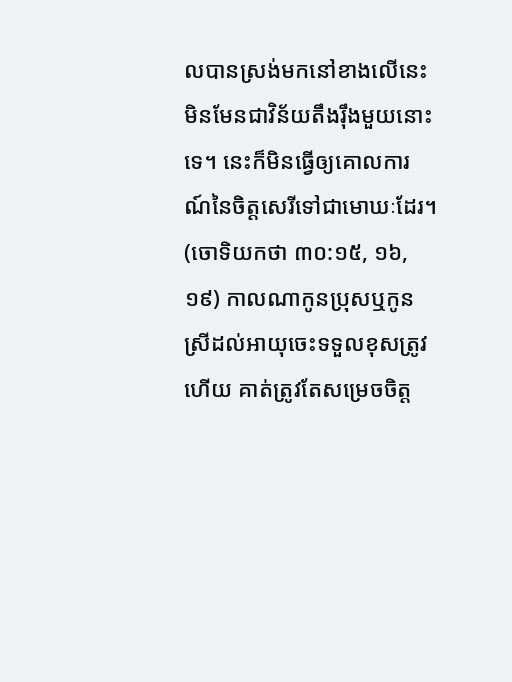លបានស្រង់មកនៅខាងលើនេះ មិនមែនជាវិន័យតឹងរ៉ឹងមួយនោះទេ។ នេះក៏មិនធ្វើឲ្យគោលការណ៍នៃចិត្តសេរីទៅជាមោឃៈដែរ។ (ចោទិយកថា ៣០:១៥, ១៦, ១៩) កាលណាកូនប្រុសឬកូនស្រីដល់អាយុចេះទទួលខុសត្រូវហើយ គាត់ត្រូវតែសម្រេចចិត្ត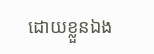ដោយខ្លួនឯង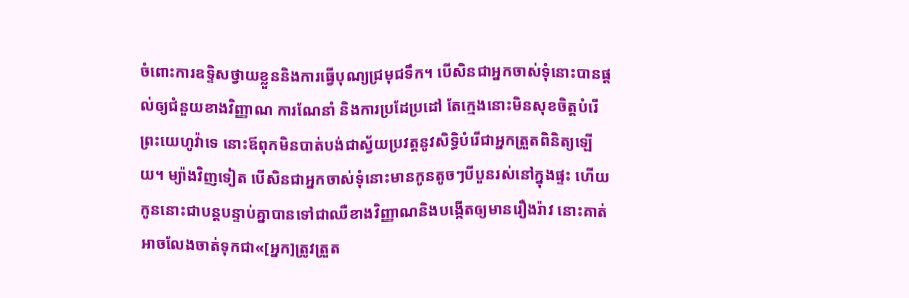ចំពោះការឧទ្ទិសថ្វាយខ្លួននិងការធ្វើបុណ្យជ្រមុជទឹក។ បើសិនជាអ្នកចាស់ទុំនោះបានផ្ដល់ឲ្យជំនួយខាងវិញ្ញាណ ការណែនាំ និងការប្រដែប្រដៅ តែក្មេងនោះមិនសុខចិត្តបំរើព្រះយេហូវ៉ាទេ នោះឪពុកមិនបាត់បង់ជាស្វ័យប្រវត្តនូវសិទ្ធិបំរើជាអ្នកត្រួតពិនិត្យឡើយ។ ម្យ៉ាងវិញទៀត បើសិនជាអ្នកចាស់ទុំនោះមានកូនតូចៗបីបួនរស់នៅក្នុងផ្ទះ ហើយកូននោះជាបន្តបន្ទាប់គ្នាបានទៅជាឈឺខាងវិញ្ញាណនិងបង្កើតឲ្យមានរឿងរ៉ាវ នោះគាត់អាចលែងចាត់ទុកជា«[អ្នក]ត្រូវត្រួត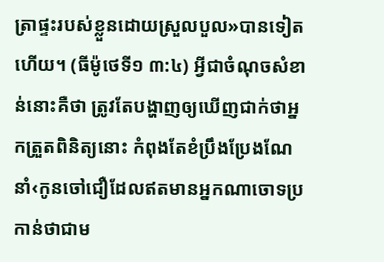ត្រាផ្ទះរបស់ខ្លួនដោយស្រួលបួល»បានទៀតហើយ។ (ធីម៉ូថេទី១ ៣:៤) អ្វីជាចំណុចសំខាន់នោះគឺថា ត្រូវតែបង្ហាញឲ្យឃើញជាក់ថាអ្នកត្រួតពិនិត្យនោះ កំពុងតែខំប្រឹងប្រែងណែនាំ‹កូនចៅជឿដែលឥតមានអ្នកណាចោទប្រកាន់ថាជាម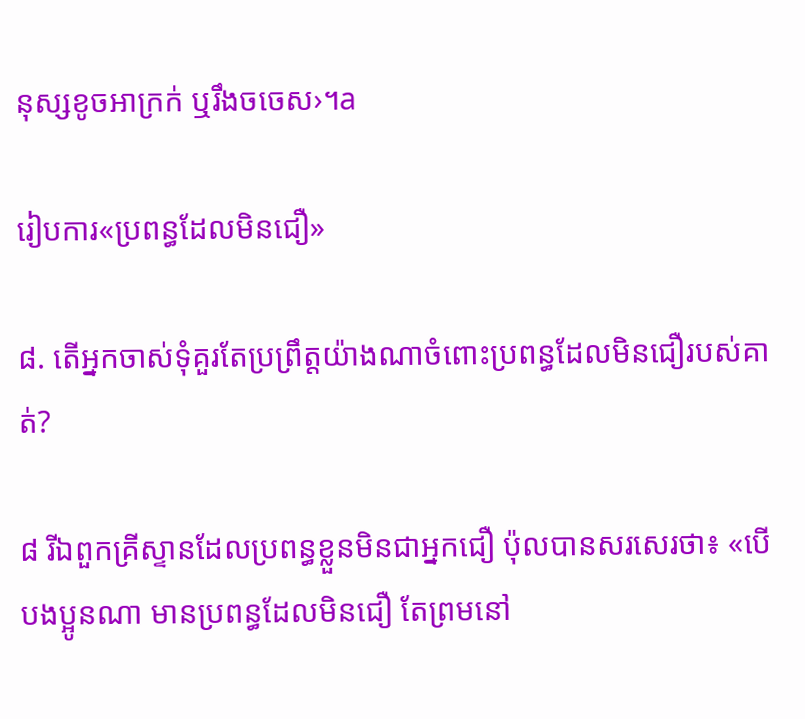នុស្សខូចអាក្រក់ ឬរឹងចចេស›។a

រៀបការ«ប្រពន្ធដែលមិនជឿ»

៨. តើអ្នកចាស់ទុំគួរតែប្រព្រឹត្តយ៉ាងណាចំពោះប្រពន្ធដែលមិនជឿរបស់គាត់?

៨ រីឯពួកគ្រីស្ទានដែលប្រពន្ធខ្លួនមិនជាអ្នកជឿ ប៉ុលបានសរសេរថា៖ «បើបងប្អូនណា មានប្រពន្ធដែលមិនជឿ តែព្រមនៅ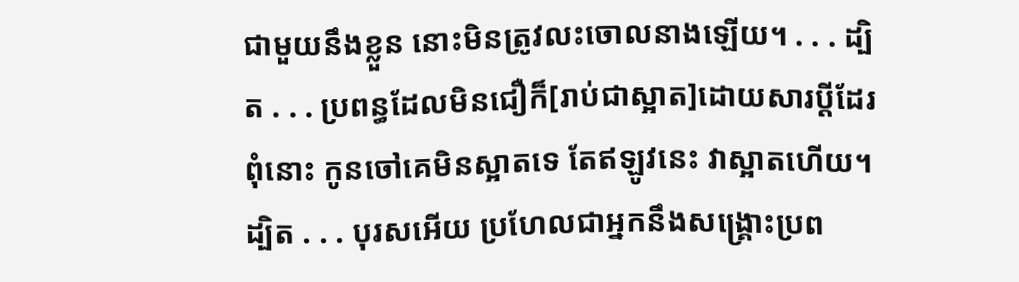ជាមួយនឹងខ្លួន នោះមិនត្រូវលះចោលនាងឡើយ។ . . . ដ្បិត . . . ប្រពន្ធដែលមិនជឿក៏[រាប់ជាស្អាត]ដោយសារប្ដីដែរ ពុំនោះ កូនចៅគេមិនស្អាតទេ តែឥឡូវនេះ វាស្អាតហើយ។ ដ្បិត . . . បុរសអើយ ប្រហែលជាអ្នកនឹងសង្គ្រោះប្រព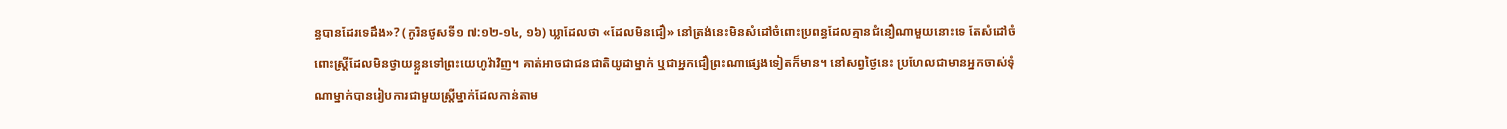ន្ធបានដែរទេដឹង»? (កូរិនថូសទី១ ៧:១២-១៤, ១៦) ឃ្លាដែលថា «ដែលមិនជឿ» នៅត្រង់នេះមិនសំដៅចំពោះប្រពន្ធដែលគ្មានជំនឿណាមួយនោះទេ តែសំដៅចំពោះស្ត្រីដែលមិនថ្វាយខ្លួនទៅព្រះយេហូវ៉ាវិញ។ គាត់អាចជាជនជាតិយូដាម្នាក់ ឬជាអ្នកជឿព្រះណាផ្សេងទៀតក៏មាន។ នៅសព្វថ្ងៃនេះ ប្រហែលជាមានអ្នកចាស់ទុំណាម្នាក់បានរៀបការជាមួយស្ត្រីម្នាក់ដែលកាន់តាម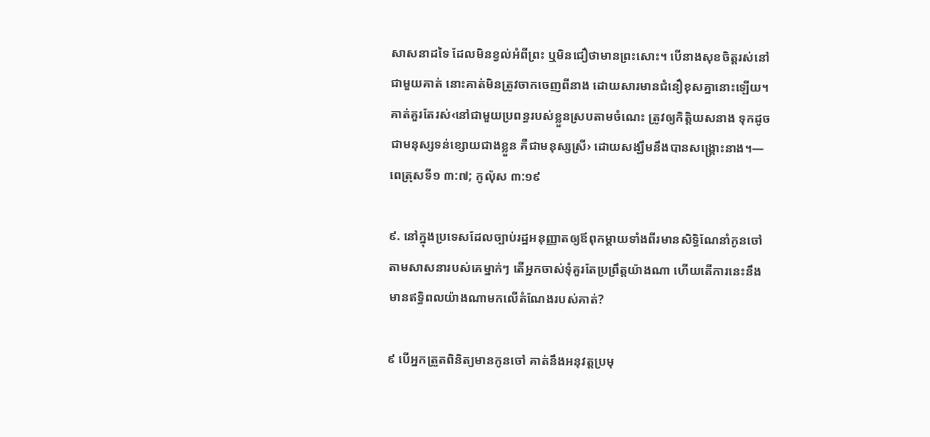សាសនាដទៃ ដែលមិនខ្វល់អំពីព្រះ ឬមិនជឿថាមានព្រះសោះ។ បើនាងសុខចិត្តរស់នៅជាមួយគាត់ នោះគាត់មិនត្រូវចាកចេញពីនាង ដោយសារមានជំនឿខុសគ្នានោះឡើយ។ គាត់គួរតែរស់‹នៅជាមួយប្រពន្ធរបស់ខ្លួនស្របតាមចំណេះ ត្រូវឲ្យកិត្ដិយសនាង ទុកដូចជាមនុស្សទន់ខ្សោយជាងខ្លួន គឺជាមនុស្សស្រី› ដោយសង្ឃឹមនឹងបានសង្គ្រោះនាង។—ពេត្រុសទី១ ៣:៧; កូល៉ុស ៣:១៩

៩. នៅក្នុងប្រទេសដែលច្បាប់រដ្ឋអនុញ្ញាតឲ្យឪពុកម្ដាយទាំងពីរមានសិទ្ធិណែនាំកូនចៅតាមសាសនារបស់គេម្នាក់ៗ តើអ្នកចាស់ទុំគួរតែប្រព្រឹត្តយ៉ាងណា ហើយតើការនេះនឹងមានឥទ្ធិពលយ៉ាងណាមកលើតំណែងរបស់គាត់?

៩ បើអ្នកត្រួតពិនិត្យមានកូនចៅ គាត់នឹងអនុវត្តប្រមុ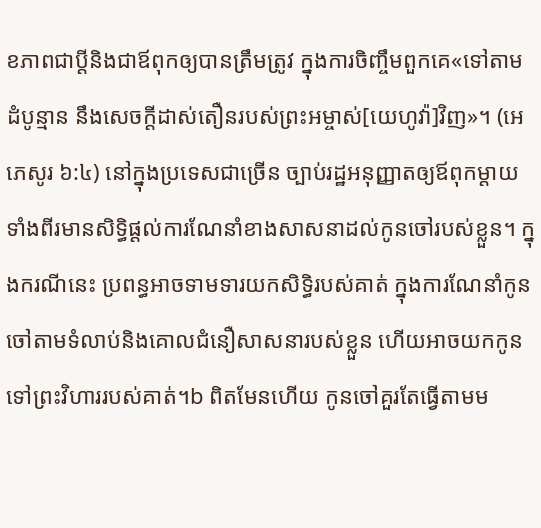ខភាពជាប្ដីនិងជាឪពុកឲ្យបានត្រឹមត្រូវ ក្នុងការចិញ្ចឹមពួកគេ«ទៅតាមដំបូន្មាន នឹងសេចក្ដីដាស់តឿនរបស់ព្រះអម្ចាស់[យេហូវ៉ា]វិញ»។ (អេភេសូរ ៦:៤) នៅក្នុងប្រទេសជាច្រើន ច្បាប់រដ្ឋអនុញ្ញាតឲ្យឪពុកម្ដាយទាំងពីរមានសិទ្ធិផ្ដល់ការណែនាំខាងសាសនាដល់កូនចៅរបស់ខ្លួន។ ក្នុងករណីនេះ ប្រពន្ធអាចទាមទារយកសិទ្ធិរបស់គាត់ ក្នុងការណែនាំកូនចៅតាមទំលាប់និងគោលជំនឿសាសនារបស់ខ្លួន ហើយអាចយកកូនទៅព្រះវិហាររបស់គាត់។b ពិតមែនហើយ កូនចៅគួរតែធ្វើតាមម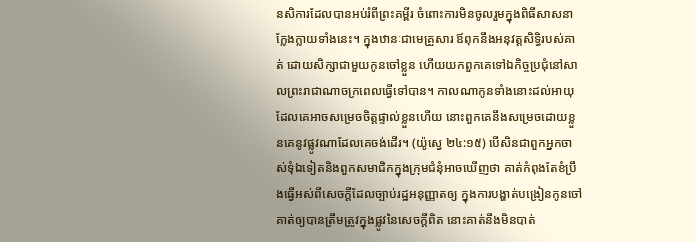នសិការដែលបានអប់រំពីព្រះគម្ពីរ ចំពោះការមិនចូលរួមក្នុងពិធីសាសនាក្លែងក្លាយទាំងនេះ។ ក្នុងឋានៈជាមេគ្រួសារ ឪពុកនឹងអនុវត្តសិទ្ធិរបស់គាត់ ដោយសិក្សាជាមួយកូនចៅខ្លួន ហើយយកពួកគេទៅឯកិច្ចប្រជុំនៅសាលព្រះរាជាណាចក្រពេលធ្វើទៅបាន។ កាលណាកូនទាំងនោះដល់អាយុដែលគេអាចសម្រេចចិត្តផ្ទាល់ខ្លួនហើយ នោះពួកគេនឹងសម្រេចដោយខ្លួនគេនូវផ្លូវណាដែលគេចង់ដើរ។ (យ៉ូស្វេ ២៤:១៥) បើសិនជាពួកអ្នកចាស់ទុំឯទៀតនិងពួកសមាជិកក្នុងក្រុមជំនុំអាចឃើញថា គាត់កំពុងតែខំប្រឹងធ្វើអស់ពីសេចក្ដីដែលច្បាប់រដ្ឋអនុញ្ញាតឲ្យ ក្នុងការបង្ហាត់បង្រៀនកូនចៅគាត់ឲ្យបានត្រឹមត្រូវក្នុងផ្លូវនៃសេចក្ដីពិត នោះគាត់នឹងមិនបាត់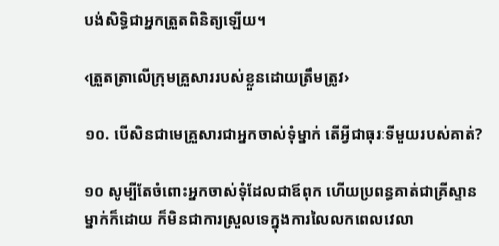បង់សិទ្ធិជាអ្នកត្រួតពិនិត្យឡើយ។

‹ត្រួតត្រាលើក្រុមគ្រួសាររបស់ខ្លួនដោយត្រឹមត្រូវ›

១០. បើសិនជាមេគ្រួសារជាអ្នកចាស់ទុំម្នាក់ តើអ្វីជាធុរៈទីមួយរបស់គាត់?

១០ សូម្បីតែចំពោះអ្នកចាស់ទុំដែលជាឪពុក ហើយប្រពន្ធគាត់ជាគ្រីស្ទានម្នាក់ក៏ដោយ ក៏មិនជាការស្រួលទេក្នុងការលៃលកពេលវេលា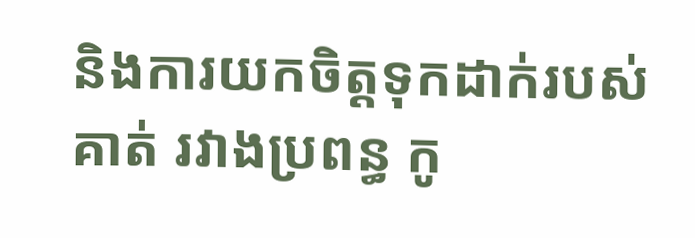និងការយកចិត្តទុកដាក់របស់គាត់ រវាងប្រពន្ធ កូ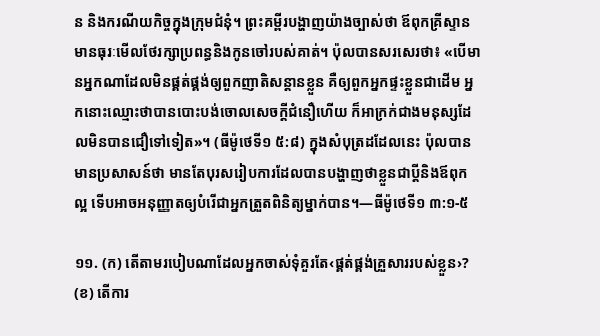ន និងករណីយកិច្ចក្នុងក្រុមជំនុំ។ ព្រះគម្ពីរបង្ហាញយ៉ាងច្បាស់ថា ឪពុកគ្រីស្ទានមានធុរៈមើលថែរក្សាប្រពន្ធនិងកូនចៅរបស់គាត់។ ប៉ុលបានសរសេរថា៖ «បើមានអ្នកណាដែលមិនផ្គត់ផ្គង់ឲ្យពួកញាតិសន្ដានខ្លួន គឺឲ្យពួកអ្នកផ្ទះខ្លួនជាដើម អ្នកនោះឈ្មោះថាបានបោះបង់ចោលសេចក្ដីជំនឿហើយ ក៏អាក្រក់ជាងមនុស្សដែលមិនបានជឿទៅទៀត»។ (ធីម៉ូថេទី១ ៥:៨) ក្នុងសំបុត្រដដែលនេះ ប៉ុលបានមានប្រសាសន៍ថា មានតែបុរសរៀបការដែលបានបង្ហាញថាខ្លួនជាប្ដីនិងឪពុកល្អ ទើបអាចអនុញ្ញាតឲ្យបំរើជាអ្នកត្រួតពិនិត្យម្នាក់បាន។—ធីម៉ូថេទី១ ៣:១-៥

១១. (ក) តើតាមរបៀបណាដែលអ្នកចាស់ទុំគួរតែ‹ផ្គត់ផ្គង់គ្រួសាររបស់ខ្លួន›? (ខ) តើការ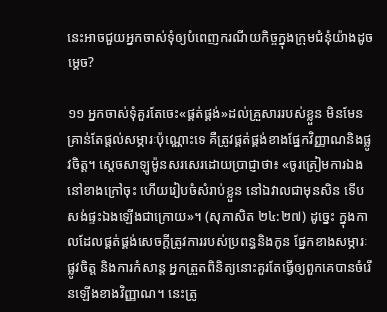នេះអាចជួយអ្នកចាស់ទុំឲ្យបំពេញករណីយកិច្ចក្នុងក្រុមជំនុំយ៉ាងដូចម្ដេច?

១១ អ្នកចាស់ទុំគួរតែចេះ«ផ្គត់ផ្គង់»ដល់គ្រួសាររបស់ខ្លួន មិនមែនគ្រាន់តែផ្ដល់សម្ភារៈប៉ុណ្ណោះទេ គឺត្រូវផ្គត់ផ្គង់ខាងផ្នែកវិញ្ញាណនិងផ្លូវចិត្ត។ ស្តេចសាឡូម៉ូនសរសេរដោយប្រាជ្ញាថា៖ «ចូរត្រៀមការឯងនៅខាងក្រៅចុះ ហើយរៀបចំសំរាប់ខ្លួន នៅឯវាលជាមុនសិន ទើបសង់ផ្ទះឯងឡើងជាក្រោយ»។ (សុភាសិត ២៤:២៧) ដូច្នេះ ក្នុងកាលដែលផ្គត់ផ្គង់សេចក្ដីត្រូវការរបស់ប្រពន្ធនិងកូន ផ្នែកខាងសម្ភារៈ ផ្លូវចិត្ត និងការកំសាន្ត អ្នកត្រួតពិនិត្យនោះគួរតែធ្វើឲ្យពួកគេបានចំរើនឡើងខាងវិញ្ញាណ។ នេះត្រូ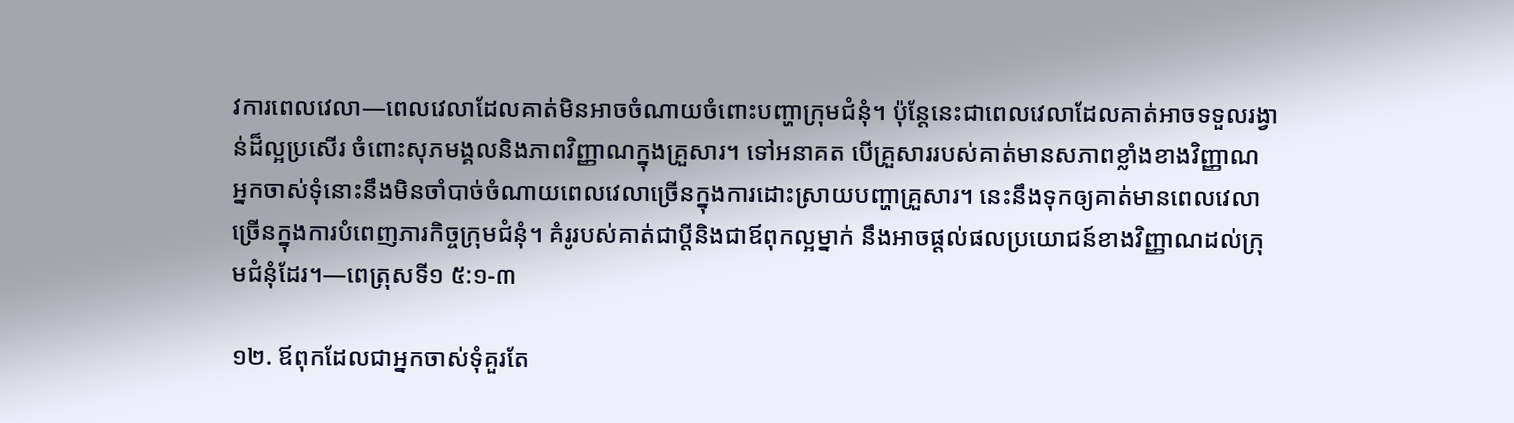វការពេលវេលា—ពេលវេលាដែលគាត់មិនអាចចំណាយចំពោះបញ្ហាក្រុមជំនុំ។ ប៉ុន្តែនេះជាពេលវេលាដែលគាត់អាចទទួលរង្វាន់ដ៏ល្អប្រសើរ ចំពោះសុភមង្គលនិងភាពវិញ្ញាណក្នុងគ្រួសារ។ ទៅអនាគត បើគ្រួសាររបស់គាត់មានសភាពខ្លាំងខាងវិញ្ញាណ អ្នកចាស់ទុំនោះនឹងមិនចាំបាច់ចំណាយពេលវេលាច្រើនក្នុងការដោះស្រាយបញ្ហាគ្រួសារ។ នេះនឹងទុកឲ្យគាត់មានពេលវេលាច្រើនក្នុងការបំពេញភារកិច្ចក្រុមជំនុំ។ គំរូរបស់គាត់ជាប្ដីនិងជាឪពុកល្អម្នាក់ នឹងអាចផ្ដល់ផលប្រយោជន៍ខាងវិញ្ញាណដល់ក្រុមជំនុំដែរ។—ពេត្រុសទី១ ៥:១-៣

១២. ឪពុកដែលជាអ្នកចាស់ទុំគួរតែ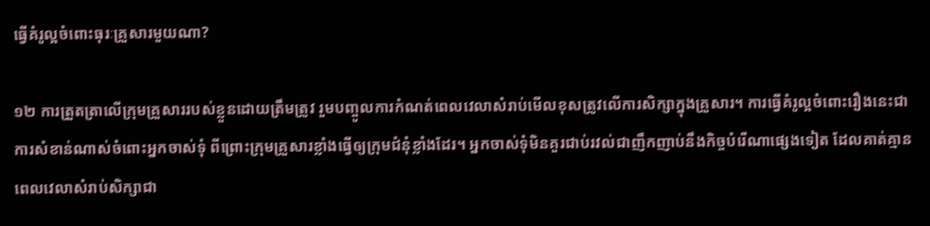ធ្វើគំរូល្អចំពោះធុរៈគ្រួសារមួយណា?

១២ ការត្រួតត្រាលើក្រុមគ្រួសាររបស់ខ្លួនដោយត្រឹមត្រូវ រួមបញ្ចូលការកំណត់ពេលវេលាសំរាប់មើលខុសត្រូវលើការសិក្សាក្នុងគ្រួសារ។ ការធ្វើគំរូល្អចំពោះរឿងនេះជាការសំខាន់ណាស់ចំពោះអ្នកចាស់ទុំ ពីព្រោះក្រុមគ្រួសារខ្លាំងធ្វើឲ្យក្រុមជំនុំខ្លាំងដែរ។ អ្នកចាស់ទុំមិនគួរជាប់រវល់ជាញឹកញាប់នឹងកិច្ចបំរើណាផ្សេងទៀត ដែលគាត់គ្មានពេលវេលាសំរាប់សិក្សាជា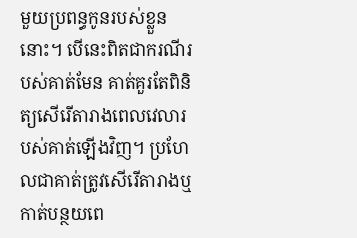មួយប្រពន្ធកូនរបស់ខ្លួននោះ។ បើនេះពិតជាករណីរបស់គាត់មែន គាត់គួរតែពិនិត្យសើរើតារាងពេលវេលារបស់គាត់ឡើងវិញ។ ប្រហែលជាគាត់ត្រូវសើរើតារាងឬកាត់បន្ថយពេ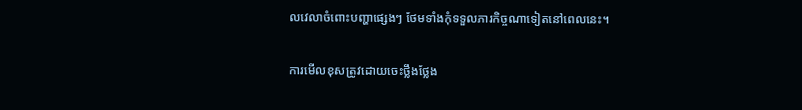លវេលាចំពោះបញ្ហាផ្សេងៗ ថែមទាំងកុំទទួលភារកិច្ចណាទៀតនៅពេលនេះ។

ការមើលខុសត្រូវដោយចេះថ្លឹងថ្លែង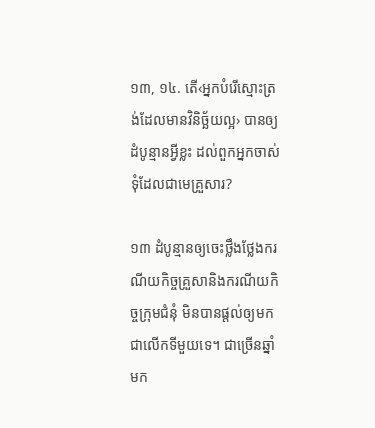១៣, ១៤. តើ‹អ្នកបំរើស្មោះត្រង់ដែលមានវិនិច្ឆ័យល្អ› បានឲ្យដំបូន្មានអ្វីខ្លះ ដល់ពួកអ្នកចាស់ទុំដែលជាមេគ្រួសារ?

១៣ ដំបូន្មានឲ្យចេះថ្លឹងថ្លែងករណីយកិច្ចគ្រួសានិងករណីយកិច្ចក្រុមជំនុំ មិនបានផ្ដល់ឲ្យមកជាលើកទីមួយទេ។ ជាច្រើនឆ្នាំមក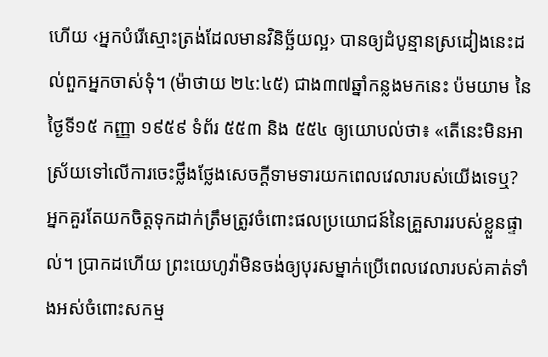ហើយ ‹អ្នកបំរើស្មោះត្រង់ដែលមានវិនិច្ឆ័យល្អ› បានឲ្យដំបូន្មានស្រដៀងនេះដល់ពួកអ្នកចាស់ទុំ។ (ម៉ាថាយ ២៤:៤៥) ជាង៣៧ឆ្នាំកន្លងមកនេះ ប៉មយាម នៃថ្ងៃទី១៥ កញ្ញា ១៩៥៩ ទំព័រ ៥៥៣ និង ៥៥៤ ឲ្យយោបល់ថា៖ «តើនេះមិនអាស្រ័យទៅលើការចេះថ្លឹងថ្លែងសេចក្ដីទាមទារយកពេលវេលារបស់យើងទេឬ? អ្នកគួរតែយកចិត្តទុកដាក់ត្រឹមត្រូវចំពោះផលប្រយោជន៍នៃគ្រួសាររបស់ខ្លួនផ្ទាល់។ ប្រាកដហើយ ព្រះយេហូវ៉ាមិនចង់ឲ្យបុរសម្នាក់ប្រើពេលវេលារបស់គាត់ទាំងអស់ចំពោះសកម្ម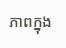ភាពក្នុង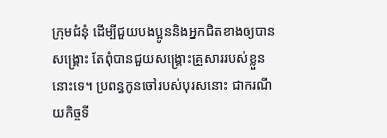ក្រុមជំនុំ ដើម្បីជួយបងប្អូននិងអ្នកជិតខាងឲ្យបានសង្គ្រោះ តែពុំបានជួយសង្គ្រោះគ្រួសាររបស់ខ្លួននោះទេ។ ប្រពន្ធកូនចៅរបស់បុរសនោះ ជាករណីយកិច្ចទី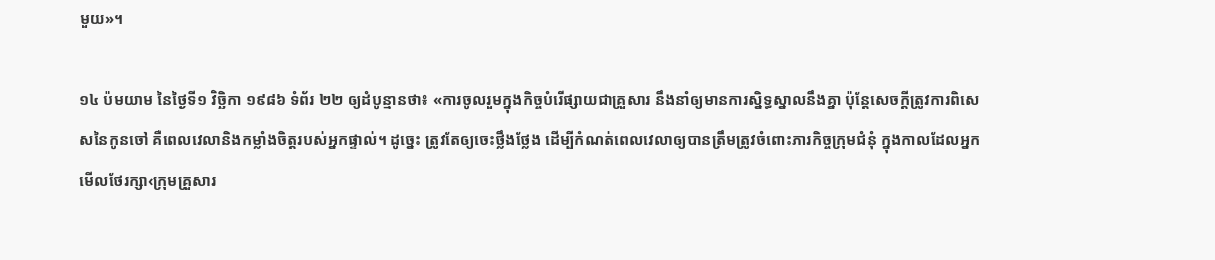មួយ»។

១៤ ប៉មយាម នៃថ្ងៃទី១ វិច្ឆិកា ១៩៨៦ ទំព័រ ២២ ឲ្យដំបូន្មានថា៖ «ការចូលរួមក្នុងកិច្ចបំរើផ្សាយជាគ្រួសារ នឹងនាំឲ្យមានការស្និទ្ធស្នាលនឹងគ្នា ប៉ុន្តែសេចក្ដីត្រូវការពិសេសនៃកូនចៅ គឺពេលវេលានិងកម្លាំងចិត្តរបស់អ្នកផ្ទាល់។ ដូច្នេះ ត្រូវតែឲ្យចេះថ្លឹងថ្លែង ដើម្បីកំណត់ពេលវេលាឲ្យបានត្រឹមត្រូវចំពោះភារកិច្ចក្រុមជំនុំ ក្នុងកាលដែលអ្នកមើលថែរក្សា‹ក្រុមគ្រួសារ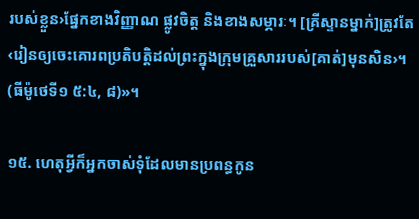របស់ខ្លួន›ផ្នែកខាងវិញ្ញាណ ផ្លូវចិត្ត និងខាងសម្ភារៈ។ [គ្រីស្ទានម្នាក់]ត្រូវតែ‹រៀនឲ្យចេះគោរពប្រតិបត្ដិដល់ព្រះក្នុងក្រុមគ្រួសាររបស់[គាត់]មុនសិន›។ (ធីម៉ូថេទី១ ៥:៤, ៨)»។

១៥. ហេតុអ្វីក៏អ្នកចាស់ទុំដែលមានប្រពន្ធកូន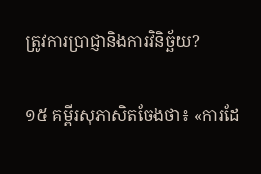ត្រូវការប្រាជ្ញានិងការវិនិច្ឆ័យ?

១៥ គម្ពីរសុភាសិតចែងថា៖ «ការដែ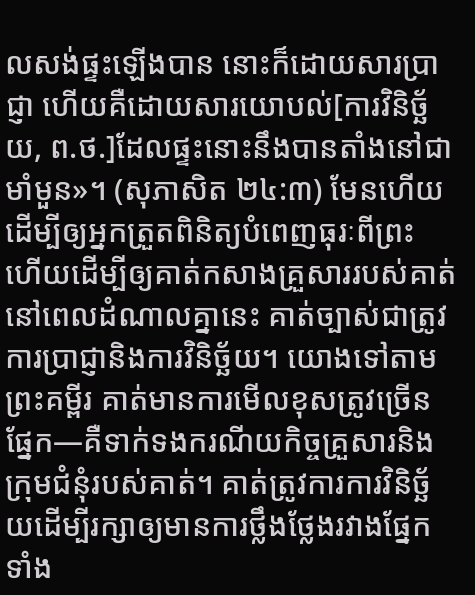លសង់ផ្ទះឡើងបាន នោះក៏ដោយសារប្រាជ្ញា ហើយគឺដោយសារយោបល់[ការវិនិច្ឆ័យ, ព.ថ.]ដែលផ្ទះនោះនឹងបានតាំងនៅជាមាំមួន»។ (សុភាសិត ២៤:៣) មែនហើយ ដើម្បីឲ្យអ្នកត្រួតពិនិត្យបំពេញធុរៈពីព្រះ ហើយដើម្បីឲ្យគាត់កសាងគ្រួសាររបស់គាត់នៅពេលដំណាលគ្នានេះ គាត់ច្បាស់ជាត្រូវការប្រាជ្ញានិងការវិនិច្ឆ័យ។ យោងទៅតាមព្រះគម្ពីរ គាត់មានការមើលខុសត្រូវច្រើនផ្នែក—គឺទាក់ទងករណីយកិច្ចគ្រួសារនិងក្រុមជំនុំរបស់គាត់។ គាត់ត្រូវការការវិនិច្ឆ័យដើម្បីរក្សាឲ្យមានការថ្លឹងថ្លែងរវាងផ្នែកទាំង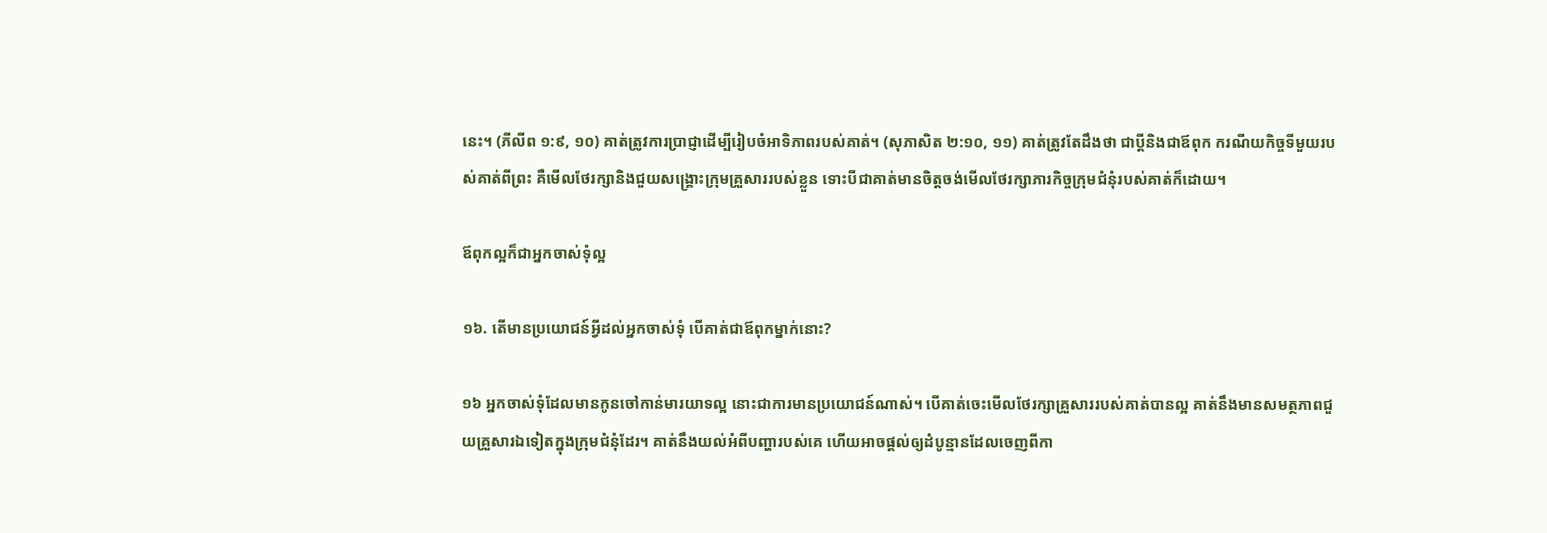នេះ។ (ភីលីព ១:៩, ១០) គាត់ត្រូវការប្រាជ្ញាដើម្បីរៀបចំអាទិភាពរបស់គាត់។ (សុភាសិត ២:១០, ១១) គាត់ត្រូវតែដឹងថា ជាប្ដីនិងជាឪពុក ករណីយកិច្ចទីមួយរបស់គាត់ពីព្រះ គឺមើលថែរក្សានិងជួយសង្គ្រោះក្រុមគ្រួសាររបស់ខ្លួន ទោះបីជាគាត់មានចិត្តចង់មើលថែរក្សាភារកិច្ចក្រុមជំនុំរបស់គាត់ក៏ដោយ។

ឪពុកល្អក៏ជាអ្នកចាស់ទុំល្អ

១៦. តើមានប្រយោជន៍អ្វីដល់អ្នកចាស់ទុំ បើគាត់ជាឪពុកម្នាក់នោះ?

១៦ អ្នកចាស់ទុំដែលមានកូនចៅកាន់មារយាទល្អ នោះជាការមានប្រយោជន៍ណាស់។ បើគាត់ចេះមើលថែរក្សាគ្រួសាររបស់គាត់បានល្អ គាត់នឹងមានសមត្ថភាពជួយគ្រួសារឯទៀតក្នុងក្រុមជំនុំដែរ។ គាត់នឹងយល់អំពីបញ្ហារបស់គេ ហើយអាចផ្ដល់ឲ្យដំបូន្មានដែលចេញពីកា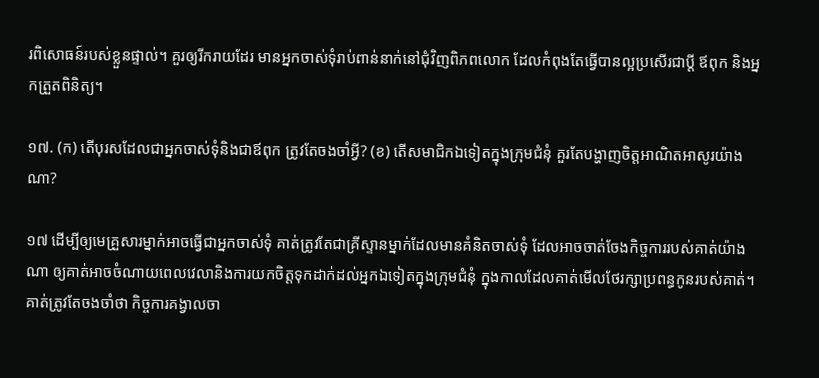រពិសោធន៍របស់ខ្លួនផ្ទាល់។ គួរឲ្យរីករាយដែរ មានអ្នកចាស់ទុំរាប់ពាន់នាក់នៅជុំវិញពិភពលោក ដែលកំពុងតែធ្វើបានល្អប្រសើរជាប្ដី ឪពុក និងអ្នកត្រួតពិនិត្យ។

១៧. (ក) តើបុរសដែលជាអ្នកចាស់ទុំនិងជាឪពុក ត្រូវតែចងចាំអ្វី? (ខ) តើសមាជិកឯទៀតក្នុងក្រុមជំនុំ គួរតែបង្ហាញចិត្តអាណិតអាសូរយ៉ាងណា?

១៧ ដើម្បីឲ្យមេគ្រួសារម្នាក់អាចធ្វើជាអ្នកចាស់ទុំ គាត់ត្រូវតែជាគ្រីស្ទានម្នាក់ដែលមានគំនិតចាស់ទុំ ដែលអាចចាត់ចែងកិច្ចការរបស់គាត់យ៉ាងណា ឲ្យគាត់អាចចំណាយពេលវេលានិងការយកចិត្តទុកដាក់ដល់អ្នកឯទៀតក្នុងក្រុមជំនុំ ក្នុងកាលដែលគាត់មើលថែរក្សាប្រពន្ធកូនរបស់គាត់។ គាត់ត្រូវតែចងចាំថា កិច្ចការគង្វាលចា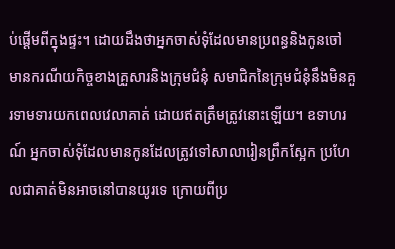ប់ផ្ដើមពីក្នុងផ្ទះ។ ដោយដឹងថាអ្នកចាស់ទុំដែលមានប្រពន្ធនិងកូនចៅ មានករណីយកិច្ចខាងគ្រួសារនិងក្រុមជំនុំ សមាជិកនៃក្រុមជំនុំនឹងមិនគួរទាមទារយកពេលវេលាគាត់ ដោយឥតត្រឹមត្រូវនោះឡើយ។ ឧទាហរណ៍ អ្នកចាស់ទុំដែលមានកូនដែលត្រូវទៅសាលារៀនព្រឹកស្អែក ប្រហែលជាគាត់មិនអាចនៅបានយូរទេ ក្រោយពីប្រ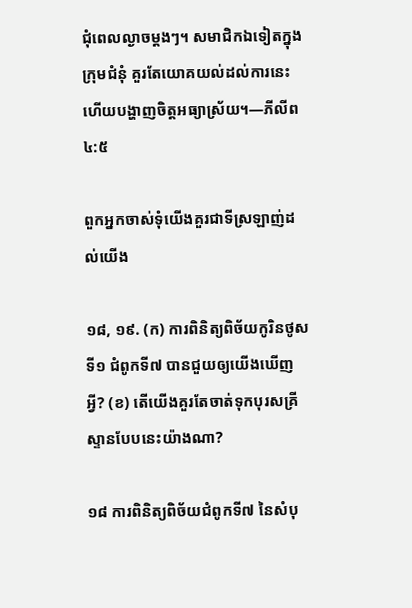ជុំពេលល្ងាចម្ដងៗ។ សមាជិកឯទៀតក្នុងក្រុមជំនុំ គួរតែយោគយល់ដល់ការនេះ ហើយបង្ហាញចិត្តអធ្យាស្រ័យ។—ភីលីព ៤:៥

ពួកអ្នកចាស់ទុំយើងគួរជាទីស្រឡាញ់ដល់យើង

១៨, ១៩. (ក) ការពិនិត្យពិច័យកូរិនថូសទី១ ជំពូកទី៧ បានជួយឲ្យយើងឃើញអ្វី? (ខ) តើយើងគួរតែចាត់ទុកបុរសគ្រីស្ទានបែបនេះយ៉ាងណា?

១៨ ការពិនិត្យពិច័យជំពូកទី៧ នៃសំបុ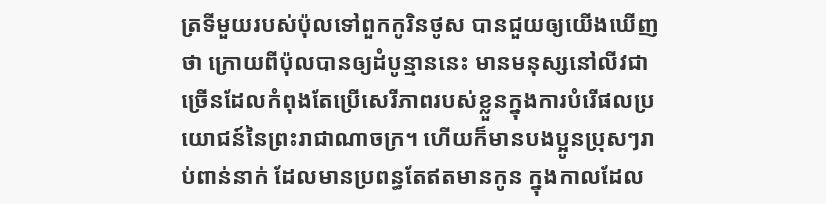ត្រទីមួយរបស់ប៉ុលទៅពួកកូរិនថូស បានជួយឲ្យយើងឃើញថា ក្រោយពីប៉ុលបានឲ្យដំបូន្មាននេះ មានមនុស្សនៅលីវជាច្រើនដែលកំពុងតែប្រើសេរីភាពរបស់ខ្លួនក្នុងការបំរើផលប្រយោជន៍នៃព្រះរាជាណាចក្រ។ ហើយក៏មានបងប្អូនប្រុសៗរាប់ពាន់នាក់ ដែលមានប្រពន្ធតែឥតមានកូន ក្នុងកាលដែល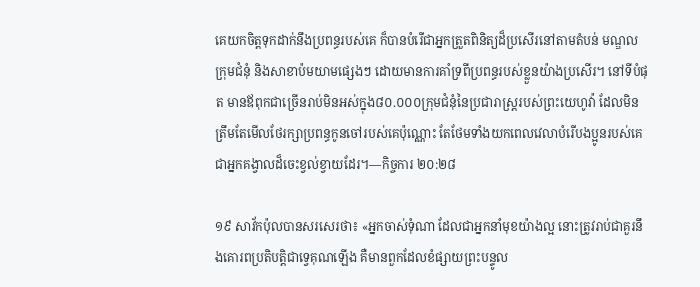គេយកចិត្តទុកដាក់នឹងប្រពន្ធរបស់គេ ក៏បានបំរើជាអ្នកត្រួតពិនិត្យដ៏ប្រសើរនៅតាមតំបន់ មណ្ឌល ក្រុមជំនុំ និងសាខាប៉មយាមផ្សេងៗ ដោយមានការគាំទ្រពីប្រពន្ធរបស់ខ្លួនយ៉ាងប្រសើរ។ នៅទីបំផុត មានឪពុកជាច្រើនរាប់មិនអស់ក្នុង៨០.០០០ក្រុមជំនុំនៃប្រជារាស្ត្ររបស់ព្រះយេហូវ៉ា ដែលមិនត្រឹមតែមើលថែរក្សាប្រពន្ធកូនចៅរបស់គេប៉ុណ្ណោះ តែថែមទាំងយកពេលវេលាបំរើបងប្អូនរបស់គេ ជាអ្នកគង្វាលដ៏ចេះខ្វល់ខ្វាយដែរ។—កិច្ចការ ២០:២៨

១៩ សាវ័កប៉ុលបានសរសេរថា៖ «អ្នកចាស់ទុំណា ដែលជាអ្នកនាំមុខយ៉ាងល្អ នោះត្រូវរាប់ជាគួរនឹងគោរពប្រតិបត្ដិជាទ្វេគុណឡើង គឺមានពួកដែលខំផ្សាយព្រះបន្ទូល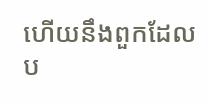ហើយនឹងពួកដែលប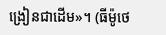ង្រៀនជាដើម»។ (ធីម៉ូថេ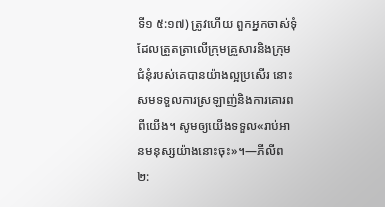ទី១ ៥:១៧) ត្រូវហើយ ពួកអ្នកចាស់ទុំដែលត្រួតត្រាលើក្រុមគ្រួសារនិងក្រុមជំនុំរបស់គេបានយ៉ាងល្អប្រសើរ នោះសមទទួលការស្រឡាញ់និងការគោរពពីយើង។ សូមឲ្យយើងទទួល«រាប់អានមនុស្សយ៉ាងនោះចុះ»។—ភីលីព ២: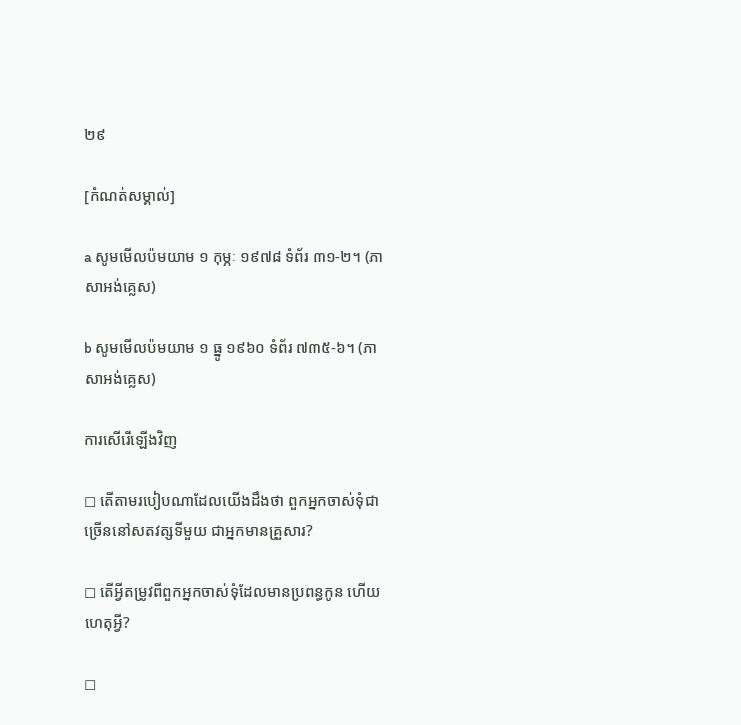២៩

[កំណត់សម្គាល់]

a សូមមើលប៉មយាម ១ កុម្ភៈ ១៩៧៨ ទំព័រ ៣១-២។ (ភាសាអង់គ្លេស)

b សូមមើលប៉មយាម ១ ធ្នូ ១៩៦០ ទំព័រ ៧៣៥-៦។ (ភាសាអង់គ្លេស)

ការសើរើឡើងវិញ

◻ តើតាមរបៀបណាដែលយើងដឹងថា ពួកអ្នកចាស់ទុំជាច្រើននៅសតវត្សទីមួយ ជាអ្នកមានគ្រួសារ?

◻ តើអ្វីតម្រូវពីពួកអ្នកចាស់ទុំដែលមានប្រពន្ធកូន ហើយហេតុអ្វី?

◻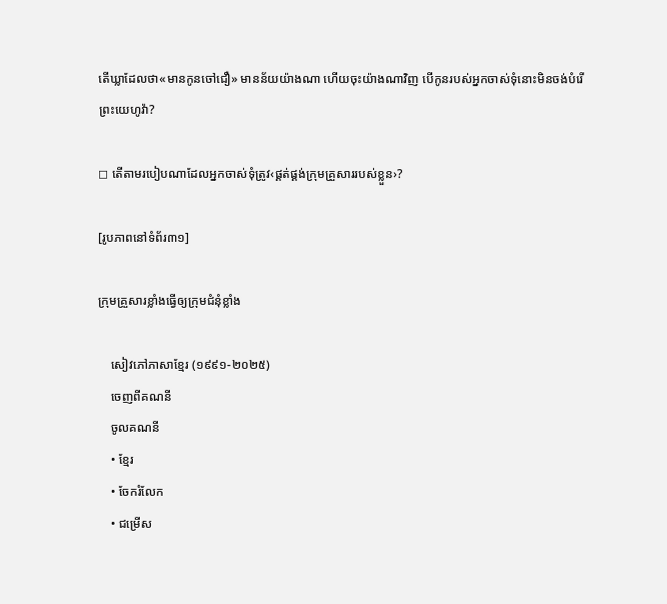តើឃ្លាដែលថា«មានកូនចៅជឿ» មានន័យយ៉ាងណា ហើយចុះយ៉ាងណាវិញ បើកូនរបស់អ្នកចាស់ទុំនោះមិនចង់បំរើព្រះយេហូវ៉ា?

◻ តើតាមរបៀបណាដែលអ្នកចាស់ទុំត្រូវ‹ផ្គត់ផ្គង់ក្រុមគ្រួសាររបស់ខ្លួន›?

[រូបភាពនៅទំព័រ៣១]

ក្រុមគ្រួសារខ្លាំងធ្វើឲ្យក្រុមជំនុំខ្លាំង

    សៀវភៅភាសាខ្មែរ (១៩៩១-២០២៥)
    ចេញពីគណនី
    ចូលគណនី
    • ខ្មែរ
    • ចែករំលែក
    • ជម្រើស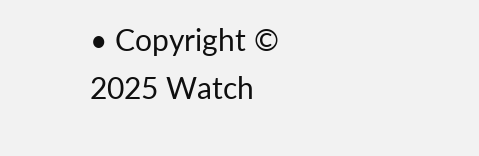• Copyright © 2025 Watch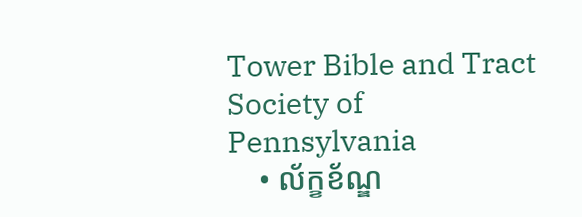Tower Bible and Tract Society of Pennsylvania
    • ល័ក្ខខ័ណ្ឌ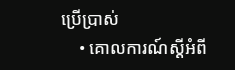ប្រើប្រាស់
    • គោលការណ៍ស្ដីអំពី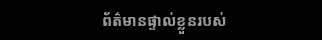ព័ត៌មានផ្ទាល់ខ្លួនរបស់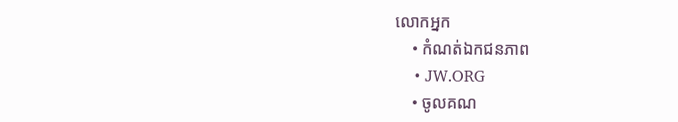លោកអ្នក
    • កំណត់ឯកជនភាព
    • JW.ORG
    • ចូលគណ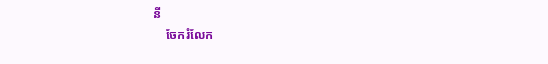នី
    ចែករំលែក